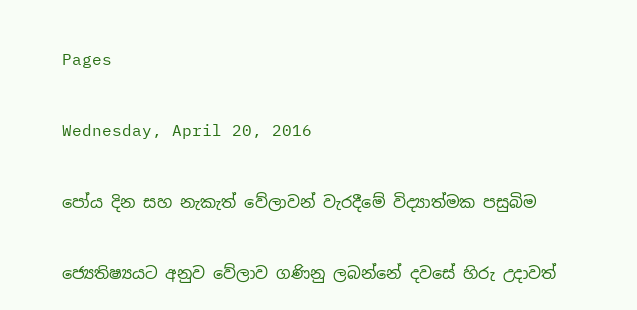Pages

Wednesday, April 20, 2016

පෝය දින සහ නැකැත් වේලාවන් වැරදීමේ විද්‍යාත්මක පසුබිම

ජ්‍යෙතිෂ්‍යයට අනුව වේලාව ගණිනු ලබන්නේ දවසේ හිරු උදාවත්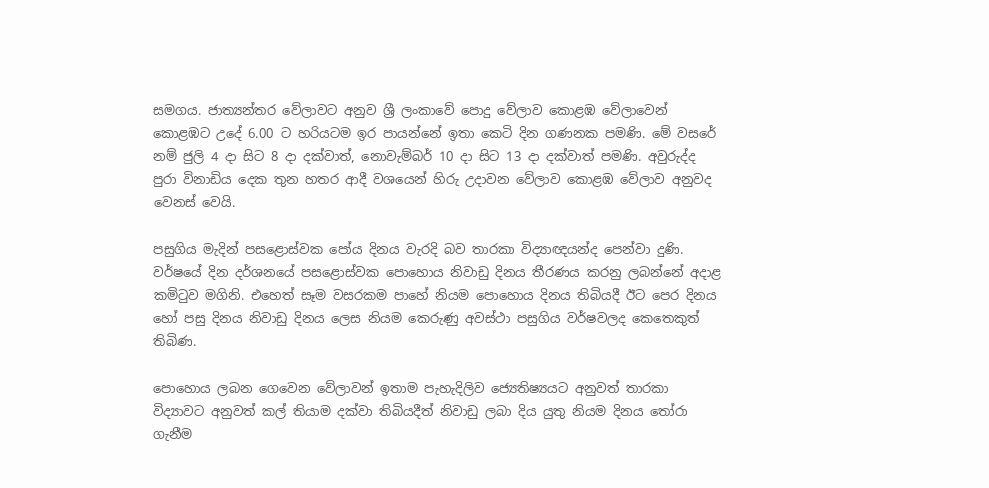සමගය. ජාත්‍යන්තර වේලාවට අනුව ශ්‍රී ලංකාවේ පොදු වේලාව කොළඹ වේලාවෙන් කොළඹට උදේ 6.00 ට හරියටම ඉර පායන්නේ ඉතා කෙටි දින ගණනක පමණි. මේ වසරේ නම් ජුලි 4 දා සිට 8 දා දක්‌වාත්, නොවැම්බර් 10 දා සිට 13 දා දක්‌වාත් පමණි. අවුරුද්ද පුරා විනාඩිය දෙක තුන හතර ආදී වශයෙන් හිරු උදාවන වේලාව කොළඹ වේලාව අනුවද වෙනස්‌ වෙයි.

පසුගිය මැදින් පසළොස්‌වක පෝය දිනය වැරදි බව තාරකා විද්‍යාඥයන්ද පෙන්වා දුණි. වර්ෂයේ දින දර්ශනයේ පසළොස්‌වක පොහොය නිවාඩු දිනය තීරණය කරනු ලබන්නේ අදාළ කමිටුව මගිනි. එහෙත් සෑම වසරකම පාහේ නියම පොහොය දිනය තිබියදී ඊට පෙර දිනය හෝ පසු දිනය නිවාඩු දිනය ලෙස නියම කෙරුණු අවස්‌ථා පසුගිය වර්ෂවලද කෙතෙකුත් තිබිණ.

පොහොය ලබන ගෙවෙන වේලාවන් ඉතාම පැහැදිලිව ජ්‍යෙතිෂ්‍යයට අනුවත් තාරකා විද්‍යාවට අනුවත් කල් තියාම දක්‌වා තිබියදීත් නිවාඩු ලබා දිය යුතු නියම දිනය තෝරා ගැනීම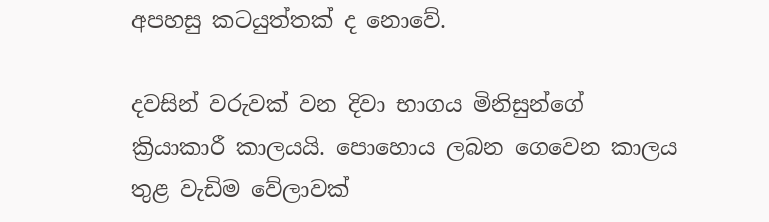අපහසු කටයුත්තක්‌ ද නොවේ.

දවසින් වරුවක්‌ වන දිවා භාගය මිනිසුන්ගේ ක්‍රියාකාරී කාලයයි. පොහොය ලබන ගෙවෙන කාලය තුළ වැඩිම වේලාවක්‌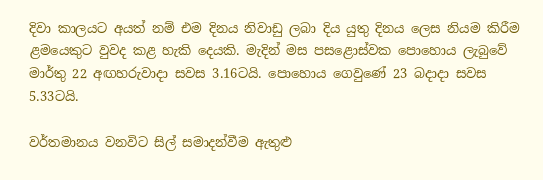දිවා කාලයට අයත් නම් එම දිනය නිවාඩු ලබා දිය යුතු දිනය ලෙස නියම කිරීම ළමයෙකුට වුවද කළ හැකි දෙයකි. මැදින් මස පසළොස්‌වක පොහොය ලැබුවේ මාර්තු 22 අඟහරුවාදා සවස 3.16ටයි. පොහොය ගෙවුණේ 23 බදාදා සවස 5.33ටයි.

වර්තමානය වනවිට සිල් සමාදන්වීම ඇතුළු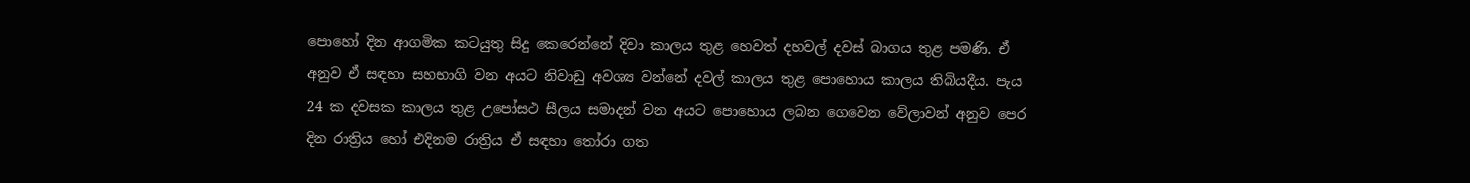පොහෝ දින ආගමික කටයුතු සිදු කෙරෙන්නේ දිවා කාලය තුළ හෙවත් දහවල් දවස්‌ බාගය තුළ පමණි. ඒ අනුව ඒ සඳහා සහභාගි වන අයට නිවාඩු අවශ්‍ය වන්නේ දවල් කාලය තුළ පොහොය කාලය තිබියදීය. පැය 24 ක දවසක කාලය තුළ උපෝසථ සීලය සමාදන් වන අයට පොහොය ලබන ගෙවෙන වේලාවන් අනුව පෙර දින රාත්‍රිය හෝ එදිනම රාත්‍රිය ඒ සඳහා තෝරා ගත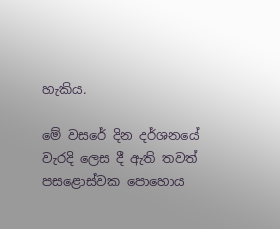හැකිය.

මේ වසරේ දින දර්ශනයේ වැරදි ලෙස දී ඇති තවත් පසළොස්‌වක පොහොය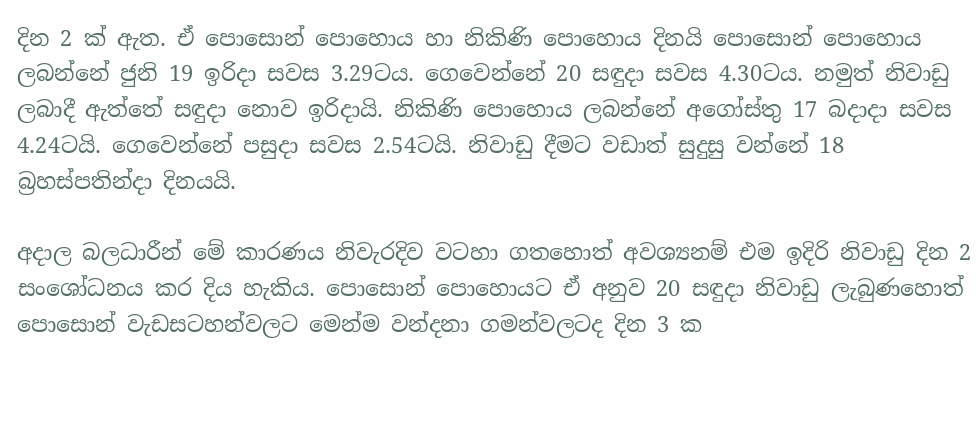දින 2 ක්‌ ඇත. ඒ පොසොන් පොහොය හා නිකිණි පොහොය දිනයි පොසොන් පොහොය ලබන්නේ ජුනි 19 ඉරිදා සවස 3.29ටය. ගෙවෙන්නේ 20 සඳුදා සවස 4.30ටය. නමුත් නිවාඩු ලබාදී ඇත්තේ සඳුදා නොව ඉරිදායි. නිකිණි පොහොය ලබන්නේ අගෝස්‌තු 17 බදාදා සවස 4.24ටයි. ගෙවෙන්නේ පසුදා සවස 2.54ටයි. නිවාඩු දීමට වඩාත් සුදුසු වන්නේ 18 බ්‍රහස්‌පතින්දා දිනයයි.

අදාල බලධාරීන් මේ කාරණය නිවැරදිව වටහා ගතහොත් අවශ්‍යනම් එම ඉදිරි නිවාඩු දින 2 සංශෝධනය කර දිය හැකිය. පොසොන් පොහොයට ඒ අනුව 20 සඳුදා නිවාඩු ලැබුණහොත් පොසොන් වැඩසටහන්වලට මෙන්ම වන්දනා ගමන්වලටද දින 3 ක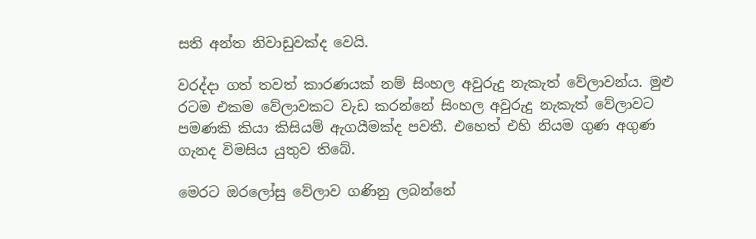සති අන්ත නිවාඩුවක්‌ද වෙයි.

වරද්දා ගත් තවත් කාරණයක්‌ නම් සිංහල අවුරුදු නැකැත් වේලාවන්ය. මුළු රටම එකම වේලාවකට වැඩ කරන්නේ සිංහල අවුරුදු නැකැත් වේලාවට පමණකි කියා කිසියම් ඇගයීමක්‌ද පවතී. එහෙත් එහි නියම ගුණ අගුණ ගැනද විමසිය යුතුව තිබේ.

මෙරට ඔරලෝසු වේලාව ගණිනු ලබන්නේ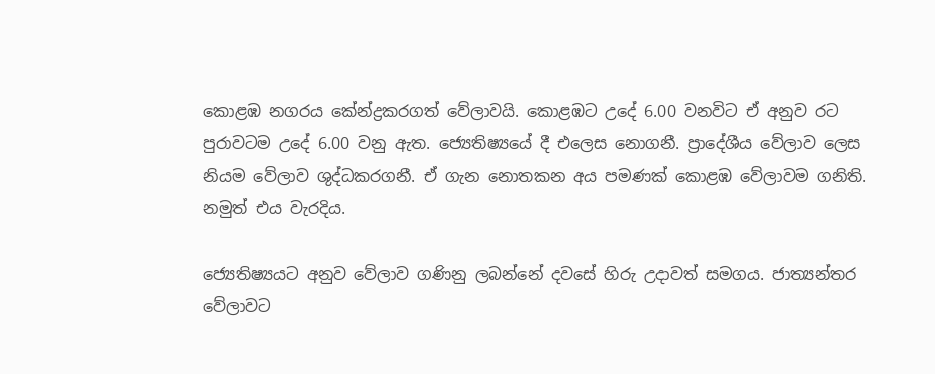කොළඹ නගරය කේන්ද්‍රකරගත් වේලාවයි. කොළඹට උදේ 6.00 වනවිට ඒ අනුව රට පුරාවටම උදේ 6.00 වනු ඇත. ජ්‍යෙතිෂ්‍යයේ දී එලෙස නොගනී. ප්‍රාදේශීය වේලාව ලෙස නියම වේලාව ශුද්ධකරගනී. ඒ ගැන නොතකන අය පමණක්‌ කොළඹ වේලාවම ගනිති. නමුත් එය වැරදිය.

ජ්‍යෙතිෂ්‍යයට අනුව වේලාව ගණිනු ලබන්නේ දවසේ හිරු උදාවත් සමගය. ජාත්‍යන්තර වේලාවට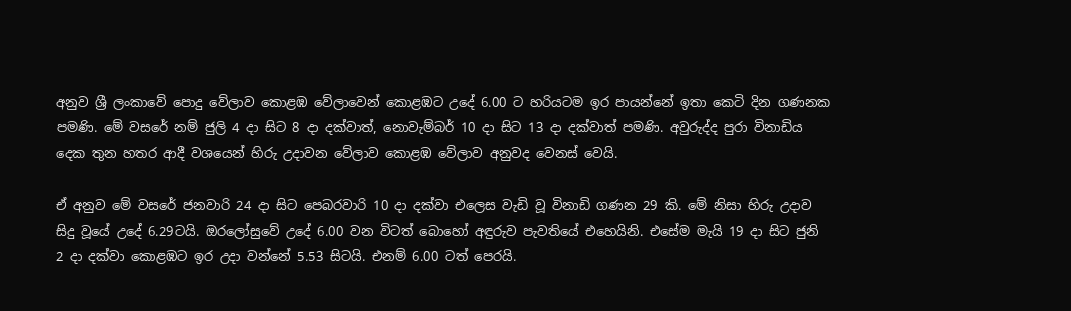අනුව ශ්‍රී ලංකාවේ පොදු වේලාව කොළඹ වේලාවෙන් කොළඹට උදේ 6.00 ට හරියටම ඉර පායන්නේ ඉතා කෙටි දින ගණනක පමණි. මේ වසරේ නම් ජුලි 4 දා සිට 8 දා දක්‌වාත්, නොවැම්බර් 10 දා සිට 13 දා දක්‌වාත් පමණි. අවුරුද්ද පුරා විනාඩිය දෙක තුන හතර ආදී වශයෙන් හිරු උදාවන වේලාව කොළඹ වේලාව අනුවද වෙනස්‌ වෙයි.

ඒ අනුව මේ වසරේ ජනවාරි 24 දා සිට පෙබරවාරි 10 දා දක්‌වා එලෙස වැඩි වූ විනාඩි ගණන 29 කි. මේ නිසා හිරු උදාව සිදු වූයේ උදේ 6.29ටයි. ඔරලෝසුවේ උදේ 6.00 වන විටත් බොහෝ අඳුරුව පැවතියේ එහෙයිනි. එසේම මැයි 19 දා සිට ජුනි 2 දා දක්‌වා කොළඹට ඉර උදා වන්නේ 5.53 සිටයි. එනම් 6.00 ටත් පෙරයි.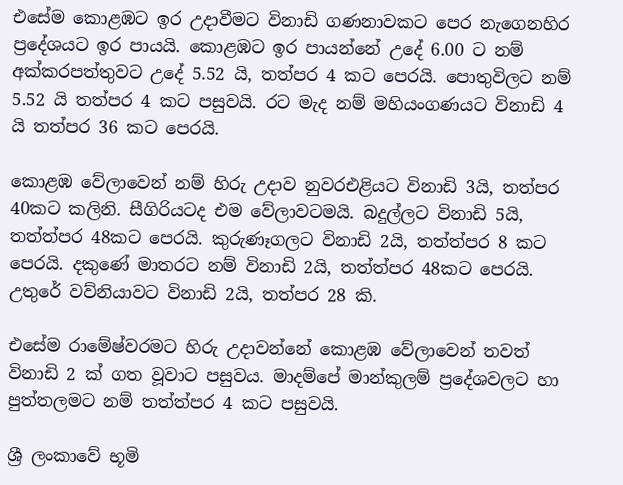එසේම කොළඹට ඉර උදාවීමට විනාඩි ගණනාවකට පෙර නැගෙනහිර ප්‍රදේශයට ඉර පායයි. කොළඹට ඉර පායන්නේ උදේ 6.00 ට නම් අක්‌කරපත්තුවට උදේ 5.52 යි, තත්පර 4 කට පෙරයි. පොතුවිලට නම් 5.52 යි තත්පර 4 කට පසුවයි. රට මැද නම් මහියංගණයට විනාඩි 4 යි තත්පර 36 කට පෙරයි.

කොළඹ වේලාවෙන් නම් හිරු උදාව නුවරඑළියට විනාඩි 3යි, තත්පර 40කට කලිනි. සීගිරියටද එම වේලාවටමයි. බදුල්ලට විනාඩි 5යි, තත්ත්පර 48කට පෙරයි. කුරුණෑගලට විනාඩි 2යි, තත්ත්පර 8 කට පෙරයි. දකුණේ මාතරට නම් විනාඩි 2යි, තත්ත්පර 48කට පෙරයි. උතුරේ වව්නියාවට විනාඩි 2යි, තත්පර 28 කි.

එසේම රාමේෂ්වරමට හිරු උදාවන්නේ කොළඹ වේලාවෙන් තවත් විනාඩි 2 ක්‌ ගත වූවාට පසුවය. මාදම්පේ මාන්කුලම් ප්‍රදේශවලට හා පුත්තලමට නම් තත්ත්පර 4 කට පසුවයි.

ශ්‍රී ලංකාවේ භූමි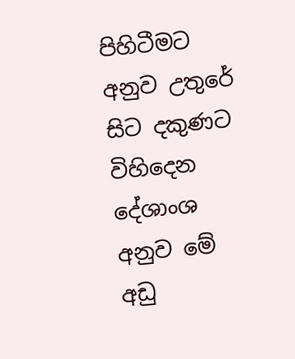පිහිටීමට අනුව උතුරේ සිට දකුණට විහිදෙන දේශාංශ අනුව මේ අඩු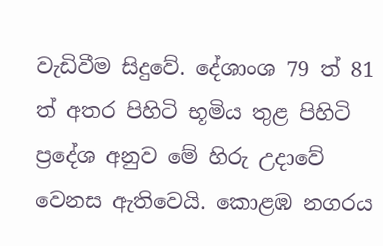වැඩිවීම සිදුවේ. දේශාංශ 79 ත් 81 ත් අතර පිහිටි භූමිය තුළ පිහිටි ප්‍රදේශ අනුව මේ හිරු උදාවේ වෙනස ඇතිවෙයි. කොළඹ නගරය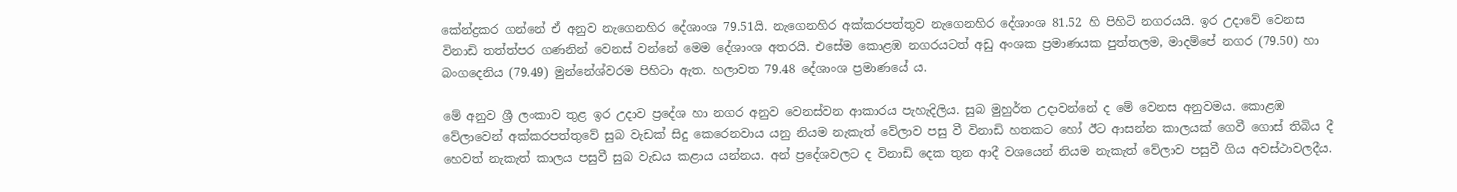කේන්ද්‍රකර ගන්නේ ඒ අනුව නැගෙනහිර දේශාංශ 79.51යි. නැගෙනහිර අක්‌කරපත්තුව නැගෙනහිර දේශාංශ 81.52 හි පිහිටි නගරයයි. ඉර උදාවේ වෙනස විනාඩි තත්ත්පර ගණනින් වෙනස්‌ වන්නේ මෙම දේශාංශ අතරයි. එසේම කොළඹ නගරයටත් අඩු අංශක ප්‍රමාණයක පුත්තලම, මාදම්පේ නගර (79.50) හා බංගදෙනිය (79.49) මුන්නේශ්වරම පිහිටා ඇත. හලාවත 79.48 දේශාංශ ප්‍රමාණයේ ය.

මේ අනුව ශ්‍රී ලංකාව තුළ ඉර උදාව ප්‍රදේශ හා නගර අනුව වෙනස්‌වන ආකාරය පැහැදිලිය. සුබ මුහුර්ත උදාවන්නේ ද මේ වෙනස අනුවමය. කොළඹ වේලාවෙන් අක්‌කරපත්තුවේ සුබ වැඩක්‌ සිදු කෙරෙනවාය යනු නියම නැකැත් වේලාව පසු වී විනාඩි හතකට හෝ ඊට ආසන්න කාලයක්‌ ගෙවී ගොස්‌ තිබිය දී හෙවත් නැකැත් කාලය පසුවී සුබ වැඩය කළාය යන්නය. අන් ප්‍රදේශවලට ද විනාඩි දෙක තුන ආදී වශයෙන් නියම නැකැත් වේලාව පසුවී ගිය අවස්‌ථාවලදීය.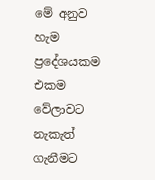මේ අනුව හැම ප්‍රදේශයකම එකම වේලාවට නැකැත් ගැනීමට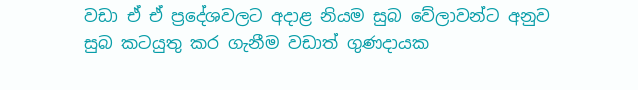වඩා ඒ ඒ ප්‍රදේශවලට අදාළ නියම සුබ වේලාවන්ට අනුව සුබ කටයුතු කර ගැනීම වඩාත් ගුණදායක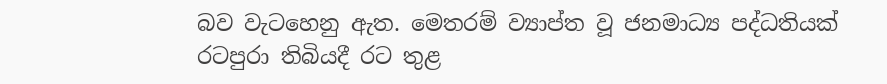බව වැටහෙනු ඇත. මෙතරම් ව්‍යාප්ත වූ ජනමාධ්‍ය පද්ධතියක්‌ රටපුරා තිබියදී රට තුළ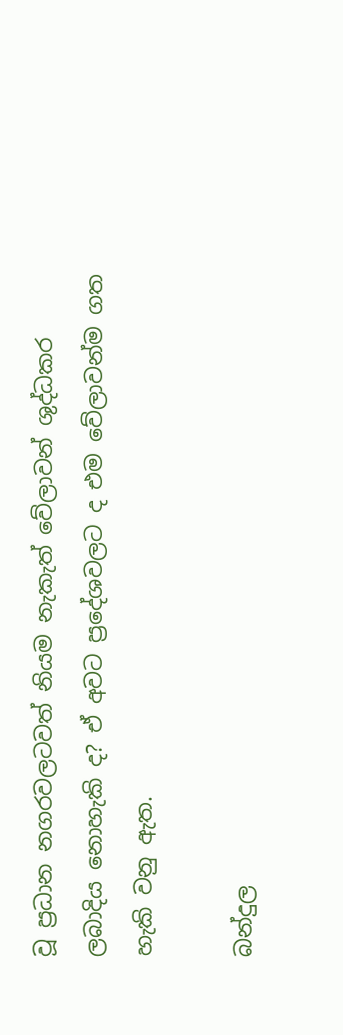වූ ප්‍රධාන නගරවලටවත් නියම නැකැත් වේලාවන් ශුද්ධකර ලබාදිය නොහැකි ද? ඒ අවට ප්‍රදේශවලට ද එම වේලාවන්ම ගත හැකි වනු ඇත.

බන්දුල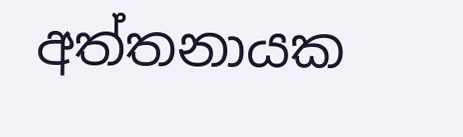අත්තනායක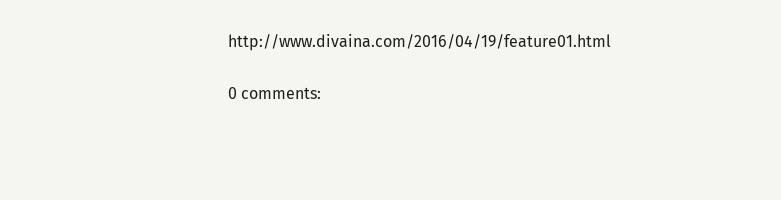http://www.divaina.com/2016/04/19/feature01.html

0 comments: